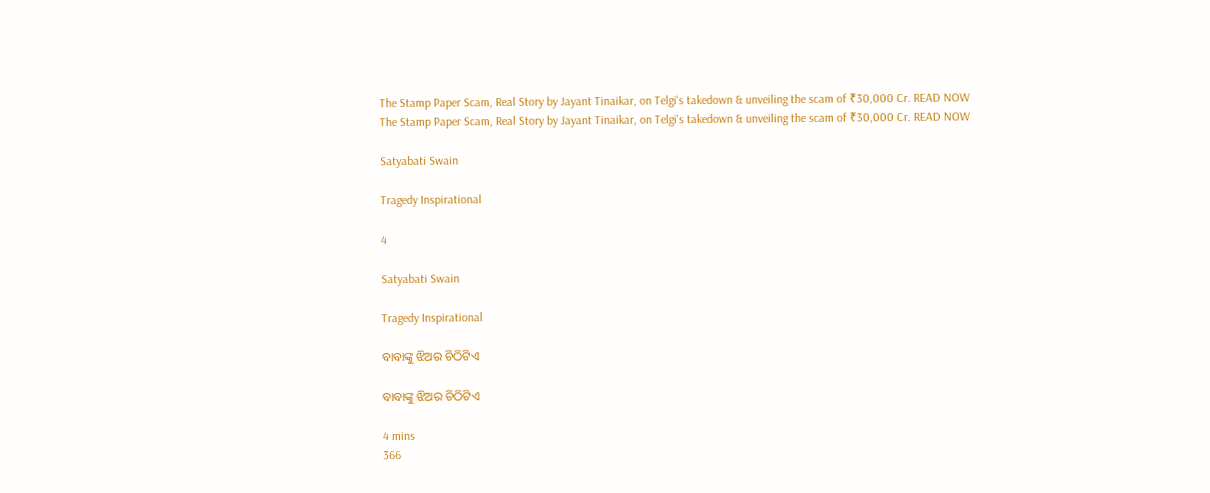The Stamp Paper Scam, Real Story by Jayant Tinaikar, on Telgi's takedown & unveiling the scam of ₹30,000 Cr. READ NOW
The Stamp Paper Scam, Real Story by Jayant Tinaikar, on Telgi's takedown & unveiling the scam of ₹30,000 Cr. READ NOW

Satyabati Swain

Tragedy Inspirational

4

Satyabati Swain

Tragedy Inspirational

ବାବାଙ୍କୁ ଝିଅର ଚିଠିଟିଏ

ବାବାଙ୍କୁ ଝିଅର ଚିଠିଟିଏ

4 mins
366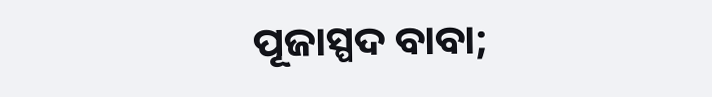ପୂଜାସ୍ପଦ ବାବା;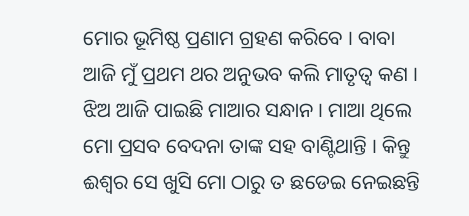ମୋର ଭୂମିଷ୍ଠ ପ୍ରଣାମ ଗ୍ରହଣ କରିବେ । ବାବା ଆଜି ମୁଁ ପ୍ରଥମ ଥର ଅନୁଭବ କଲି ମାତୃତ୍ୱ କଣ । ଝିଅ ଆଜି ପାଇଛି ମାଆର ସନ୍ଧାନ । ମାଆ ଥିଲେ ମୋ ପ୍ରସବ ବେଦନା ତାଙ୍କ ସହ ବାଣ୍ଟିଥାନ୍ତି । କିନ୍ତୁ ଈଶ୍ୱର ସେ ଖୁସି ମୋ ଠାରୁ ତ ଛଡେଇ ନେଇଛନ୍ତି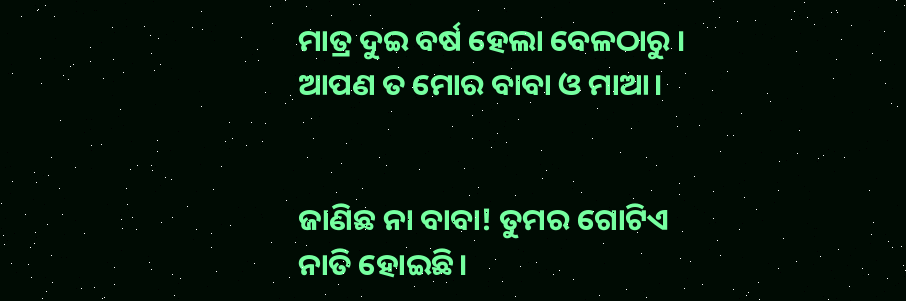ମାତ୍ର ଦୁଇ ବର୍ଷ ହେଲା ବେଳଠାରୁ । ଆପଣ ତ ମୋର ବାବା ଓ ମାଆ।


ଜାଣିଛ ନା ବାବା! ତୁମର ଗୋଟିଏ ନାତି ହୋଇଛି।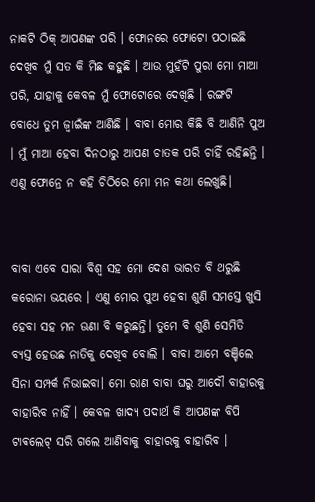ନାକଟି ଠିକ୍ ଆପଣଙ୍କ ପରି । ଫୋନରେ ଫୋଟୋ ପଠାଇଛି ଦେଖିବ ମୁଁ ସତ କି ମିଛ କହୁଛି । ଆଉ ମୁହଁଟି ପୁରା ମୋ ମାଆ ପରି, ଯାହାକୁ କେବଳ ମୁଁ ଫୋଟୋରେ ଦେଖିଛି । ରଙ୍ଗଟି ବୋଧେ ତୁମ ଜ୍ୱାଇଁଙ୍କ ଆଣିଛି । ବାବା ମୋର କିଛି ବି ଆଣିନି ପୁଅ । ମୁଁ ମାଆ ହେବା ଦିନଠାରୁ ଆପଣ ଚାତକ ପରି ଚାହିଁ ରହିଛନ୍ତି । ଏଣୁ ଫୋନ୍ରେ ନ କହି ଚିଠିରେ ମୋ ମନ କଥା ଲେଖୁଛି।


ବାବା ଏବେ ସାରା ବିଶ୍ୱ ସହ ମୋ ଦେଶ ଭାରତ ବି ଥରୁଛି କରୋନା ଭୟରେ । ଏଣୁ ମୋର ପୁଅ ହେବା ଶୁଣି ସମସ୍ତେ ଖୁସି ହେବା ସହ ମନ ଊଣା ବି କରୁଛନ୍ତି। ତୁମେ ବି ଶୁଣି ସେମିତି ବ୍ୟସ୍ତ ହେଉଛ ନାତିକୁ ଦେଖିବ ବୋଲି । ବାବା ଆମେ ବଞ୍ଚିଲେ ସିନା ସମ୍ପର୍କ ନିଭାଇବା। ମୋ ରାଣ ବାବା ଘରୁ ଆଦୌ ବାହାରକୁ ବାହାରିବ ନାହିଁ । କେବଳ ଖାଦ୍ୟ ପଦାର୍ଥ କି ଆପଣଙ୍କ ବିପି ଟାଵଲେଟ୍ ସରି ଗଲେ ଆଣିବାକୁ ବାହାରକୁ ବାହାରିବ ।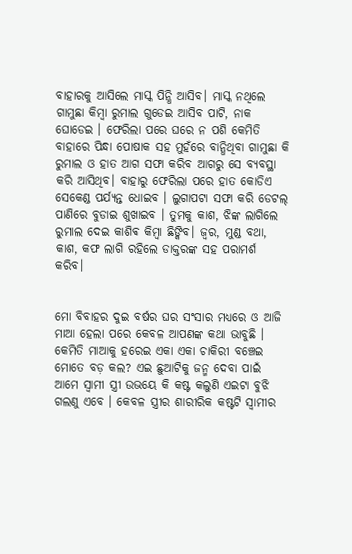ବାହାରକୁ ଆସିଲେ ମାସ୍କ ପିନ୍ଧି ଆସିବ। ମାସ୍କ ନଥିଲେ ଗାମୁଛା କିମ୍ବା ରୁମାଲ ଗୁଡେଇ ଆସିବ ପାଟି, ନାକ ଘୋଡେଇ । ଫେରିଲା ପରେ ଘରେ ନ ପଶି କେମିତି ବାହାରେ ପିନ୍ଧା ପୋଷାକ ସହ ମୁହଁରେ ବାନ୍ଧିଥିବା ଗାମୁଛା କି ରୁମାଲ ଓ ହାତ ଆଗ ସଫା କରିବ ଆଗରୁ ସେ ବ୍ୟବସ୍ଥା କରି ଆସିଥିବ। ବାହାରୁ ଫେରିଲା ପରେ ହାତ କୋଡିଏ ସେକେଣ୍ଡ ପର୍ଯ୍ୟନ୍ତ ଧୋଇବ । ଲୁଗାପଟା ସଫା କରି ଡେଟଲ୍ ପାଣିରେ ବୁଡାଇ ଶୁଖାଇବ । ତୁମକୁ କାଶ, ଝିଙ୍କ ଲାଗିଲେ ରୁମାଲ ଦେଇ କାଶିଵ କିମ୍ବା ଛିଙ୍କିବ। ଜ୍ୱର, ମୁଣ୍ଡ ବଥା, କାଶ, କଫ ଲାଗି ରହିଲେ ଡାକ୍ତରଙ୍କ ସହ ପରାମର୍ଶ କରିବ।


ମୋ ବିବାହର ଦୁଇ ବର୍ଷର ଘର ସଂସାର ମଧ୍ୟରେ ଓ ଆଜି ମାଆ ହେଲା ପରେ କେବଳ ଆପଣଙ୍କ କଥା ଭାବୁଛି । କେମିତି ମାଆକୁ ହରେଇ ଏକା ଏକା ଚାକିରୀ ବଞ୍ଚେଇ ମୋତେ ବଡ଼ କଲ? ଏଇ ଛୁଆଟିକୁ ଜନ୍ମ ଦେବା ପାଇଁ ଆମେ ସ୍ୱାମୀ ସ୍ତ୍ରୀ ଉଭୟେ କି କଷ୍ଟ କଲୁଣି ଏଇଟା ବୁଝି ଗଲଣୁ ଏବେ । କେବଳ ସ୍ତ୍ରୀର ଶାରୀରିକ କଷ୍ଟଟି ସ୍ୱାମୀର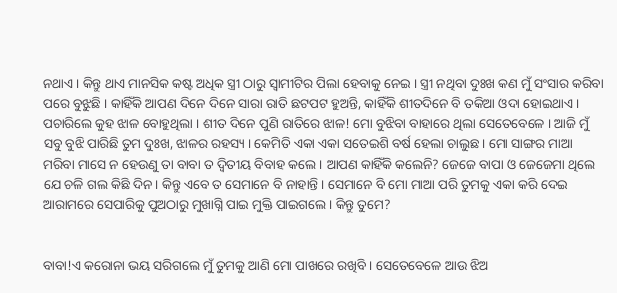ନଥାଏ । କିନ୍ତୁ ଥାଏ ମାନସିକ କଷ୍ଟ ଅଧିକ ସ୍ତ୍ରୀ ଠାରୁ ସ୍ୱାମୀଟିର ପିଲା ହେବାକୁ ନେଇ । ସ୍ତ୍ରୀ ନଥିବା ଦୁଃଖ କଣ ମୁଁ ସଂସାର କରିବା ପରେ ବୁଝୁଛି । କାହିଁକି ଆପଣ ଦିନେ ଦିନେ ସାରା ରାତି ଛଟପଟ ହୁଅନ୍ତି, କାହିଁକି ଶୀତଦିନେ ବି ତକିଆ ଓଦା ହୋଇଥାଏ । ପଚାରିଲେ କୁହ ଝାଳ ବୋହୁଥିଲା । ଶୀତ ଦିନେ ପୁଣି ରାତିରେ ଝାଳ! ମୋ ବୁଝିବା ବାହାରେ ଥିଲା ସେତେବେଳେ । ଆଜି ମୁଁ ସବୁ ବୁଝି ପାରିଛି ତୁମ ଦୁଃଖ, ଝାଳର ରହସ୍ୟ । କେମିତି ଏକା ଏକା ସତେଇଶି ବର୍ଷ ହେଲା ଚାଲୁଛ । ମୋ ସାଙ୍ଗର ମାଆ ମରିବା ମାସେ ନ ହେଉଣୁ ତା ବାବା ତ ଦ୍ଵିତୀୟ ବିବାହ କଲେ । ଆପଣ କାହିଁକି କଲେନି? ଜେଜେ ବାପା ଓ ଜେଜେମା ଥିଲେ ଯେ ଚଳି ଗଲ କିଛି ଦିନ। କିନ୍ତୁ ଏବେ ତ ସେମାନେ ବି ନାହାନ୍ତି । ସେମାନେ ବି ମୋ ମାଆ ପରି ତୁମକୁ ଏକା କରି ଦେଇ ଆରାମରେ ସେପାରିକୁ ପୁଅଠାରୁ ମୁଖାଗ୍ନି ପାଇ ମୁକ୍ତି ପାଇଗଲେ। କିନ୍ତୁ ତୁମେ?


ବାବା!ଏ କରୋନା ଭୟ ସରିଗଲେ ମୁଁ ତୁମକୁ ଆଣି ମୋ ପାଖରେ ରଖିବି । ସେତେବେଳେ ଆଉ ଝିଅ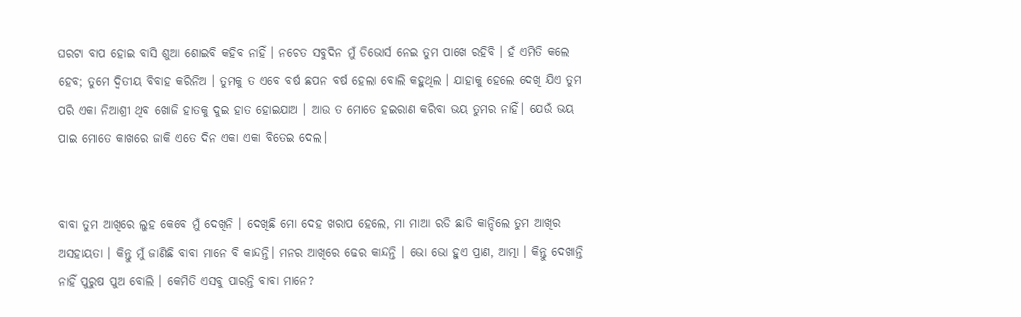ଘରଟା ବାପ ହୋଇ ବାସି ଶୁଆ ଶୋଇବି କହିବ ନାହିଁ । ନଚେତ ସବୁଦିନ ମୁଁ ଡିଭୋର୍ସ ନେଇ ତୁମ ପାଖେ ରହିବି । ହଁ ଏମିତି କଲେ ହେବ; ତୁମେ ଦ୍ଵିତୀୟ ବିବାହ କରିନିଅ । ତୁମକୁ ତ ଏବେ ବର୍ଷ ଛପନ ବର୍ଷ ହେଲା ବୋଲି କହୁଥିଲ । ଯାହାକୁ ହେଲେ ଦେଖି ଯିଏ ତୁମ ପରି ଏକା ନିଆଶ୍ରୀ ଥିବ ଖୋଜି ହାତକୁ ଦୁଇ ହାତ ହୋଇଯାଅ । ଆଉ ତ ମୋତେ ହଇରାଣ କରିବା ଭୟ ତୁମର ନାହିଁ। ଯେଉଁ ଭୟ ପାଇ ମୋତେ କାଖରେ ଜାକି ଏତେ ଦିନ ଏକା ଏକା ବିତେଇ ଦେଲ।


ବାବା ତୁମ ଆଖିରେ ଲୁହ କେବେ ମୁଁ ଦେଖିନି । ଦେଖିଛି ମୋ ଦେହ ଖରାପ ହେଲେ, ମା ମାଆ ରଡି ଛାଡି କାନ୍ଦିଲେ ତୁମ ଆଖିର ଅସହାୟତା । କିନ୍ତୁ ମୁଁ ଜାଣିଛି ବାବା ମାନେ ବି କାନ୍ଦନ୍ତି। ମନର ଆଖିରେ ଢେର କାନ୍ଦନ୍ତି । ଭୋ ଭୋ ହୁଏ ପ୍ରାଣ, ଆତ୍ମା । କିନ୍ତୁ ଦେଖାନ୍ତି ନାହିଁ ପୁରୁଷ ପୁଅ ବୋଲି । କେମିତି ଏସବୁ ପାରନ୍ତି ବାବା ମାନେ?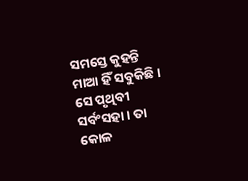ସମସ୍ତେ କୁହନ୍ତି ମାଆ ହିଁ ସବୁକିଛି । ସେ ପୃଥିବୀ ସର୍ବଂସହା । ତା କୋଳ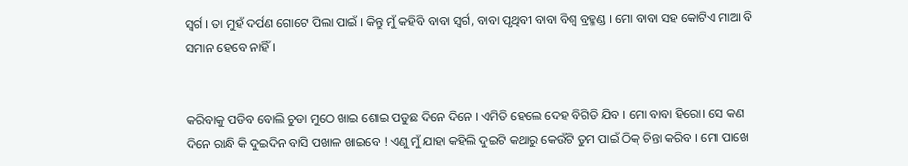ସ୍ୱର୍ଗ । ତା ମୁହଁ ଦର୍ପଣ ଗୋଟେ ପିଲା ପାଇଁ । କିନ୍ତୁ ମୁଁ କହିବି ବାବା ସ୍ୱର୍ଗ, ବାବା ପୃଥିବୀ ବାବା ବିଶ୍ୱ ବ୍ରହ୍ମଣ୍ଡ । ମୋ ବାବା ସହ କୋଟିଏ ମାଆ ବି ସମାନ ହେବେ ନାହିଁ ।


କରିବାକୁ ପଡିବ ବୋଲି ଚୁଡା ମୁଠେ ଖାଇ ଶୋଇ ପଡୁଛ ଦିନେ ଦିନେ । ଏମିତି ହେଲେ ଦେହ ବିଗିଡି ଯିବ । ମୋ ବାବା ହିରୋ। ସେ କଣ ଦିନେ ରାନ୍ଧି କି ଦୁଇଦିନ ବାସି ପଖାଳ ଖାଇବେ ! ଏଣୁ ମୁଁ ଯାହା କହିଲି ଦୁଇଟି କଥାରୁ କେଉଁଟି ତୁମ ପାଇଁ ଠିକ୍ ଚିନ୍ତା କରିବ । ମୋ ପାଖେ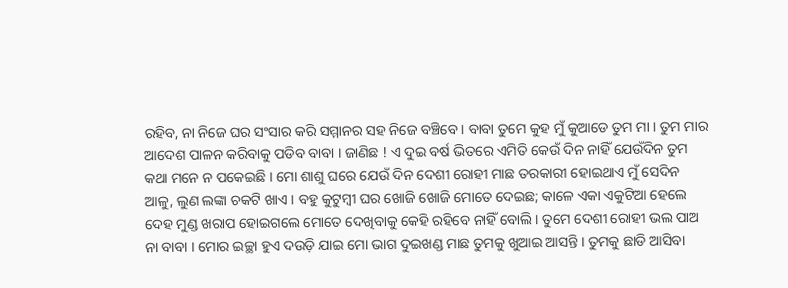ରହିବ, ନା ନିଜେ ଘର ସଂସାର କରି ସମ୍ମାନର ସହ ନିଜେ ବଞ୍ଚିବେ । ବାବା ତୁମେ କୁହ ମୁଁ କୁଆଡେ ତୁମ ମା । ତୁମ ମାର ଆଦେଶ ପାଳନ କରିବାକୁ ପଡିବ ବାବା । ଜାଣିଛ ! ଏ ଦୁଇ ବର୍ଷ ଭିତରେ ଏମିତି କେଉଁ ଦିନ ନାହିଁ ଯେଉଁଦିନ ତୁମ କଥା ମନେ ନ ପକେଇଛି । ମୋ ଶାଶୁ ଘରେ ଯେଉଁ ଦିନ ଦେଶୀ ରୋହୀ ମାଛ ତରକାରୀ ହୋଇଥାଏ ମୁଁ ସେଦିନ ଆଳୁ, ଲୁଣ ଲଙ୍କା ଚକଟି ଖାଏ । ବହୁ କୁଟୁମ୍ବୀ ଘର ଖୋଜି ଖୋଜି ମୋତେ ଦେଇଛ; କାଳେ ଏକା ଏକୁଟିଆ ହେଲେ ଦେହ ମୁଣ୍ଡ ଖରାପ ହୋଇଗଲେ ମୋତେ ଦେଖିବାକୁ କେହି ରହିବେ ନାହିଁ ବୋଲି । ତୁମେ ଦେଶୀ ରୋହୀ ଭଲ ପାଅ ନା ବାବା । ମୋର ଇଚ୍ଛା ହୁଏ ଦଉଡ଼ି ଯାଇ ମୋ ଭାଗ ଦୁଇଖଣ୍ଡ ମାଛ ତୁମକୁ ଖୁଆଇ ଆସନ୍ତି । ତୁମକୁ ଛାଡି ଆସିବା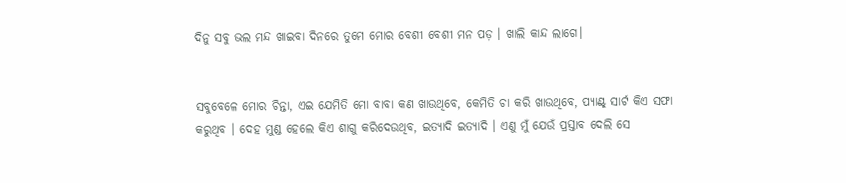ଦିନୁ ସବୁ ଭଲ ମନ୍ଦ ଖାଇବା ଦିନରେ ତୁମେ ମୋର ବେଶୀ ବେଶୀ ମନ ପଡ଼ । ଖାଲି କାନ୍ଦ ଲାଗେ।


ସବୁବେଳେ ମୋର ଚିନ୍ତା, ଏଇ ଯେମିତି ମୋ ବାବା କଣ ଖାଉଥିବେ, କେମିତି ଚା କରି ଖାଉଥିବେ, ପ୍ୟାଣ୍ଟ୍ ସାର୍ଟ କିଏ ସଫା କରୁଥିବ । ଦେହ ମୁଣ୍ଡ ହେଲେ କିଏ ଶାଗୁ କରିଦେଉଥିବ, ଇତ୍ୟାଦି ଇତ୍ୟାଦି । ଏଣୁ ମୁଁ ଯେଉଁ ପ୍ରସ୍ତାବ ଦେଲି ସେ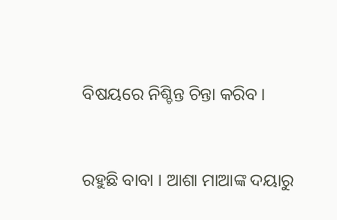ବିଷୟରେ ନିଶ୍ଚିନ୍ତ ଚିନ୍ତା କରିବ।


ରହୁଛି ବାବା । ଆଶା ମାଆଙ୍କ ଦୟାରୁ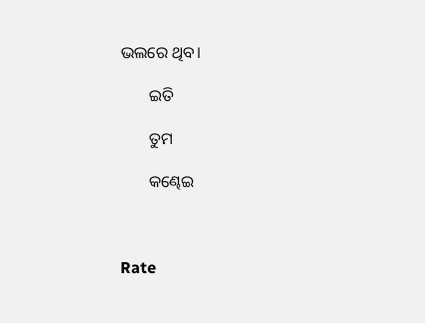ଭଲରେ ଥିବ।

       ଇତି

       ତୁମ

       କଣ୍ଢେଇ



Rate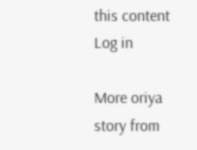this content
Log in

More oriya story from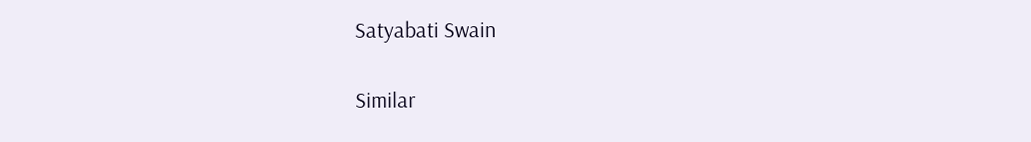Satyabati Swain

Similar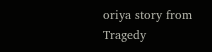oriya story from Tragedy